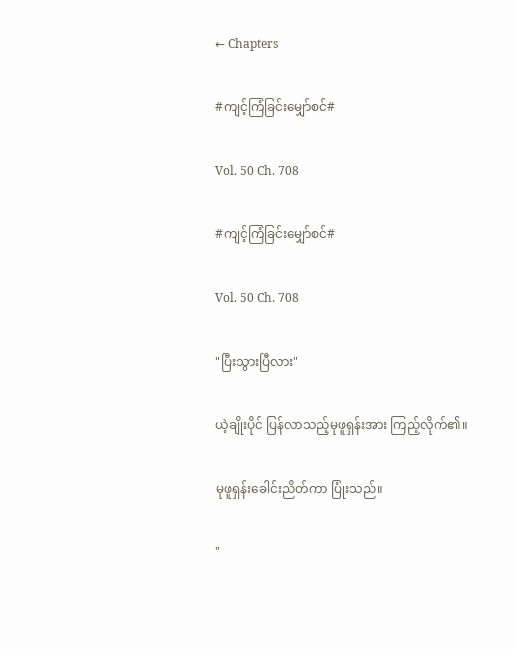← Chapters

#ကျင့်ကြံခြင်းမျှော်စင်#

Vol. 50 Ch. 708

#ကျင့်ကြံခြင်းမျှော်စင်#

Vol. 50 Ch. 708

"ပြီးသွားပြီလား"

ယဲ့ချိုးပိုင် ပြန်လာသည့်မုဖူရှန်းအား ကြည့်လိုက်၏။

မုဖူရှန်းခေါင်းညိတ်ကာ ပြုံးသည်။

"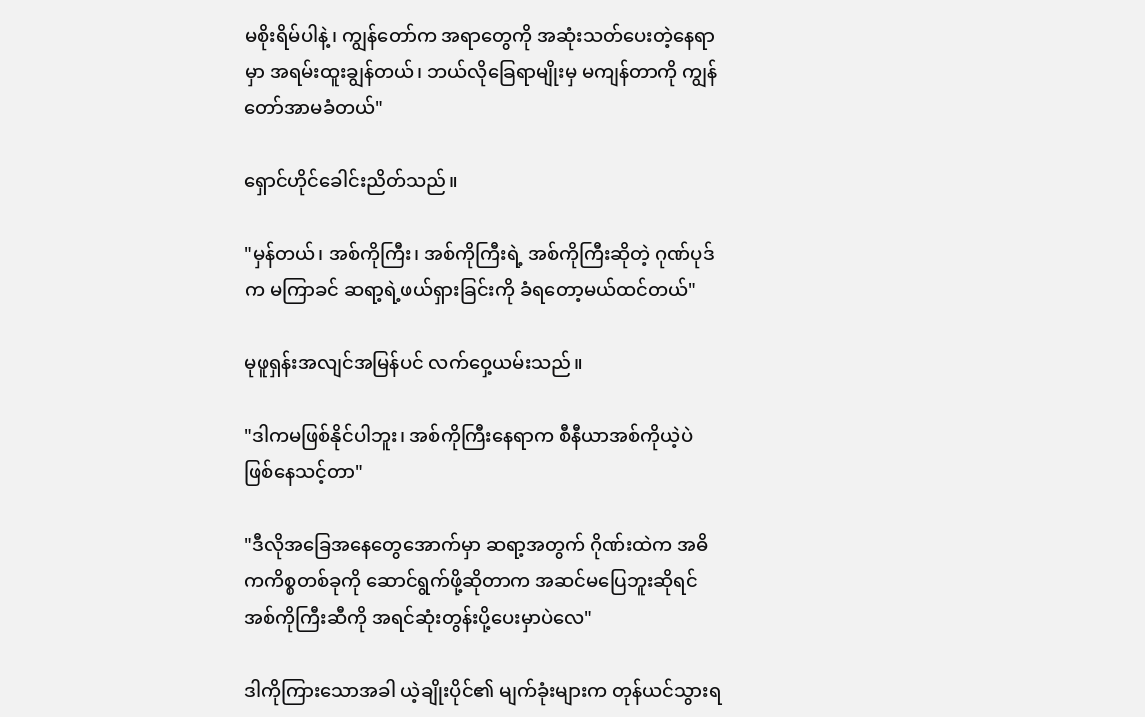မစိုးရိမ်ပါနဲ့၊ ကျွန်တော်က အရာတွေကို အဆုံးသတ်ပေးတဲ့နေရာမှာ အရမ်းထူးချွန်တယ်၊ ဘယ်လိုခြေရာမျိုးမှ မကျန်တာကို ကျွန်တော်အာမခံတယ်"

ရှောင်ဟိုင်ခေါင်းညိတ်သည်။

"မှန်တယ်၊ အစ်ကိုကြီး၊ အစ်ကိုကြီးရဲ့ အစ်ကိုကြီးဆိုတဲ့ ဂုဏ်ပုဒ်က မကြာခင် ဆရာ့ရဲ့ဖယ်ရှားခြင်းကို ခံရတော့မယ်ထင်တယ်"

မုဖူရှန်းအလျင်အမြန်ပင် လက်ဝှေ့ယမ်းသည်။

"ဒါကမဖြစ်နိုင်ပါဘူး၊ အစ်ကိုကြီးနေရာက စီနီယာအစ်ကိုယဲ့ပဲ ဖြစ်နေသင့်တာ"

"ဒီလိုအခြေအနေတွေအောက်မှာ ဆရာ့အတွက် ဂိုဏ်းထဲက အဓိကကိစ္စတစ်ခုကို ဆောင်ရွက်ဖို့ဆိုတာက အဆင်မပြေဘူးဆိုရင် အစ်ကိုကြီးဆီကို အရင်ဆုံးတွန်းပို့ပေးမှာပဲလေ"

ဒါကိုကြားသောအခါ ယဲ့ချိုးပိုင်၏ မျက်ခုံးများက တုန်ယင်သွားရ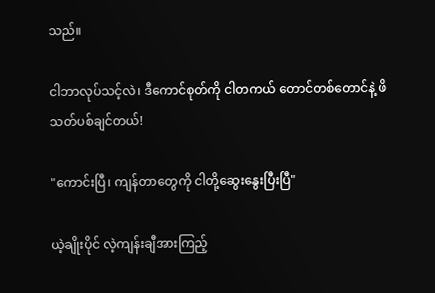သည်။

ငါဘာလုပ်သင့်လဲ၊ ဒီကောင်စုတ်ကို ငါတကယ် တောင်တစ်တောင်နဲ့ ဖိသတ်ပစ်ချင်တယ်!

"ကောင်းပြီ၊ ကျန်တာတွေကို ငါတို့ဆွေးနွေးပြီးပြီ"

ယဲ့ချိုးပိုင် လဲ့ကျန်းချီအားကြည့်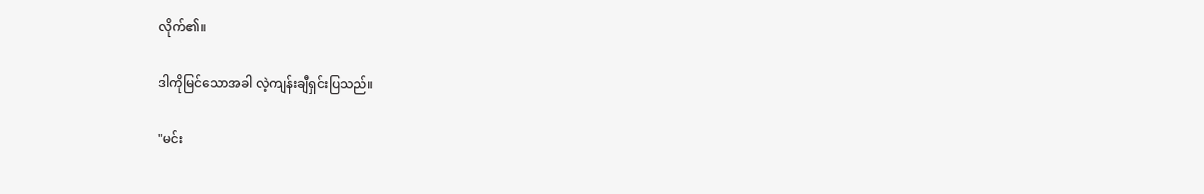လိုက်၏။

ဒါကိုမြင်သောအခါ လဲ့ကျန်းချီရှင်းပြသည်။

"မင်း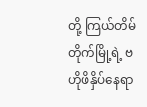တို့ ကြယ်တိမ်တိုက်မြို့ရဲ့ ဗဟိုဖိနှိပ်နေရာ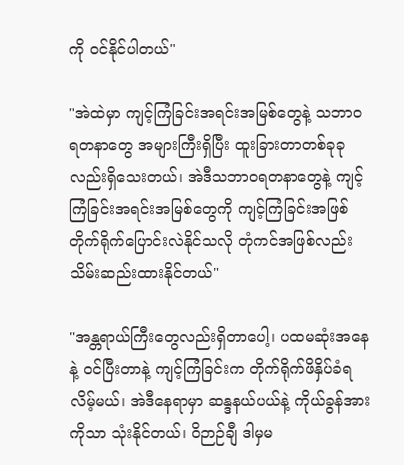ကို ၀င်နိုင်ပါတယ်"

"အဲထဲမှာ ကျင့်ကြံခြင်းအရင်းအမြစ်တွေနဲ့ သဘာ၀ရတနာတွေ အများကြီးရှိပြီး ထူးခြားတာတစ်ခုခုလည်းရှိသေးတယ်၊ အဲဒီသဘာ၀ရတနာတွေနဲ့ ကျင့်ကြံခြင်းအရင်းအမြစ်တွေကို ကျင့်ကြံခြင်းအဖြစ် တိုက်ရိုက်ပြောင်းလဲနိုင်သလို တုံကင်အဖြစ်လည်း သိမ်းဆည်းထားနိုင်တယ်"

"အန္တရာယ်ကြီးတွေလည်းရှိတာပေါ့၊ ပထမဆုံးအနေနဲ့ ၀င်ပြီးတာနဲ့ ကျင့်ကြံခြင်းက တိုက်ရိုက်ဖိနှိပ်ခံရလိမ့်မယ်၊ အဲဒီနေရာမှာ ဆန္ဒနယ်ပယ်နဲ့ ကိုယ်ခွန်အားကိုသာ သုံးနိုင်တယ်၊ ဝိဉာဉ်ချီ ဒါမှမ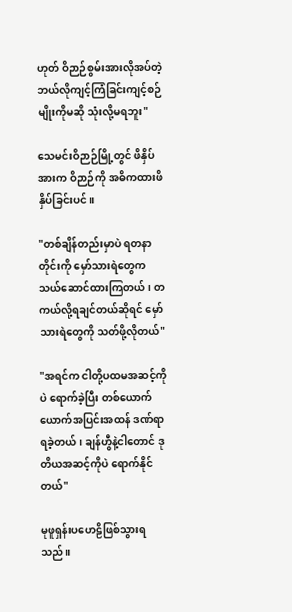ဟုတ် ဝိဉာဉ်စွမ်းအားလိုအပ်တဲ့ ဘယ်လိုကျင့်ကြံခြင်းကျင့်စဉ်မျိုးကိုမဆို သုံးလို့မရဘူး"

သေမင်းဝိဉာဉ်မြို့တွင် ဖိနှိပ်အားက ဝိဉာဉ်ကို အဓိကထားဖိနှိပ်ခြင်းပင်။

"တစ်ချိန်တည်းမှာပဲ ရတနာတိုင်းကို မှော်သားရဲတွေက သယ်ဆောင်ထားကြတယ်၊ တကယ်လို့ရချင်တယ်ဆိုရင် မှော်သားရဲတွေကို သတ်ဖို့လိုတယ်"

"အရင်က ငါတို့ပထမအဆင့်ကိုပဲ ရောက်ခဲ့ပြီး တစ်ယောက်ယောက်အပြင်းအထန် ဒဏ်ရာရခဲ့တယ်၊ ချန်ဟွီနဲ့ငါတောင် ဒုတိယအဆင့်ကိုပဲ ရောက်နိုင်တယ်"

မုဖူရှန်းပဟေဠိဖြစ်သွားရသည်။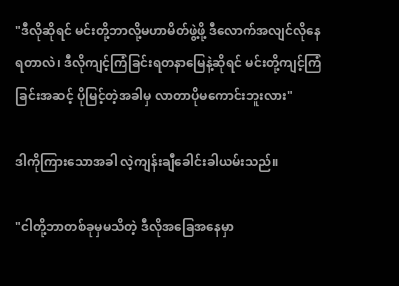"ဒီလိုဆိုရင် မင်းတို့ဘာလို့မဟာမိတ်ဖွဲ့ဖို့ ဒီလောက်အလျင်လိုနေရတာလဲ၊ ဒီလိုကျင့်ကြံခြင်းရတနာမြေနဲ့ဆိုရင် မင်းတို့ကျင့်ကြံခြင်းအဆင့် ပိုမြင့်တဲ့အခါမှ လာတာပိုမကောင်းဘူးလား"

ဒါကိုကြားသောအခါ လဲ့ကျန်းချီခေါင်းခါယမ်းသည်။

"ငါတို့ဘာတစ်ခုမှမသိတဲ့ ဒီလိုအခြေအနေမှာ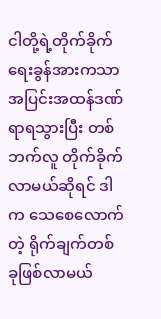ငါတို့ရဲ့တိုက်ခိုက်ရေးခွန်အားကသာ အပြင်းအထန်ဒဏ်ရာရသွားပြီး တစ်ဘက်လူ တိုက်ခိုက်လာမယ်ဆိုရင် ဒါက သေစေလောက်တဲ့ ရိုက်ချက်တစ်ခုဖြစ်လာမယ်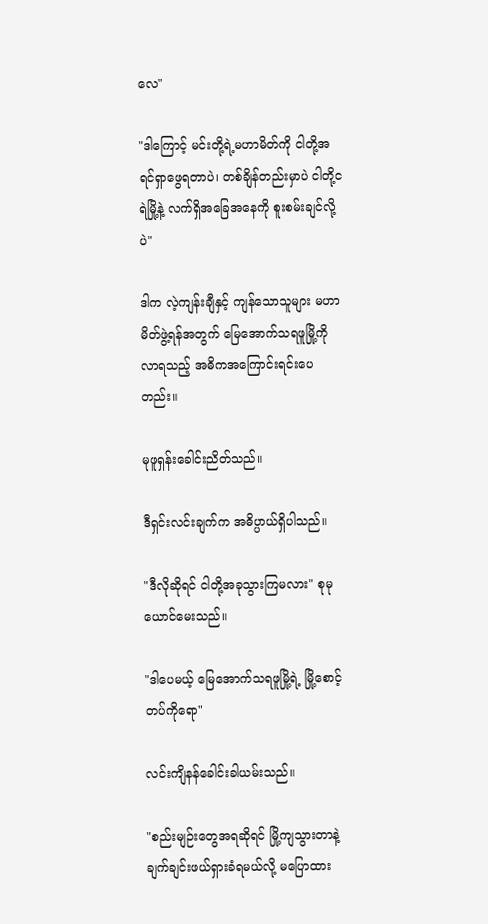လေ"

"ဒါကြောင့် မင်းတို့ရဲ့မဟာမိတ်ကို ငါတို့အရင်ရှာဖွေရတာပဲ၊ တစ်ချိန်တည်းမှာပဲ ငါတို့ငရဲမြို့နဲ့ လက်ရှိအခြေအနေကို စူးစမ်းချင်လို့ပဲ"

ဒါက လဲ့ကျန်းချီနှင့် ကျန်သောသူများ မဟာမိတ်ဖွဲ့ရန်အတွက် မြေအောက်သရဖူမြို့ကို လာရသည့် အဓိကအကြောင်းရင်းပေတည်း။

မုဖူရှန်းခေါင်းညိတ်သည်။

ဒီရှင်းလင်းချက်က အဓိပ္ပာယ်ရှိပါသည်။

"ဒီလိုဆိုရင် ငါတို့အခုသွားကြမလား" စုမုယောင်မေးသည်။

"ဒါပေမယ့် မြေအောက်သရဖူမြို့ရဲ့ မြို့စောင့်တပ်ကိုရော"

လင်းကျိနန်ခေါင်းခါယမ်းသည်။

"စည်းမျဉ်းတွေအရဆိုရင် မြို့ကျသွားတာနဲ့ ချက်ချင်းဖယ်ရှားခံရမယ်လို့ မပြောထား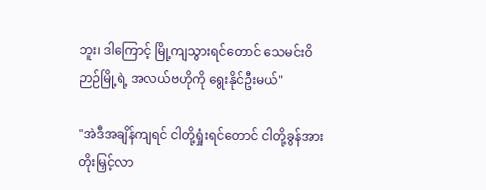ဘူး၊ ဒါကြောင့် မြို့ကျသွားရင်တောင် သေမင်းဝိဉာဉ်မြို့ရဲ့ အလယ်ဗဟိုကို ရွေးနိုင်ဦးမယ်"

"အဲဒီအချိန်ကျရင် ငါတို့ရှုံးရင်တောင် ငါတို့ခွန်အားတိုးမြှင့်လာ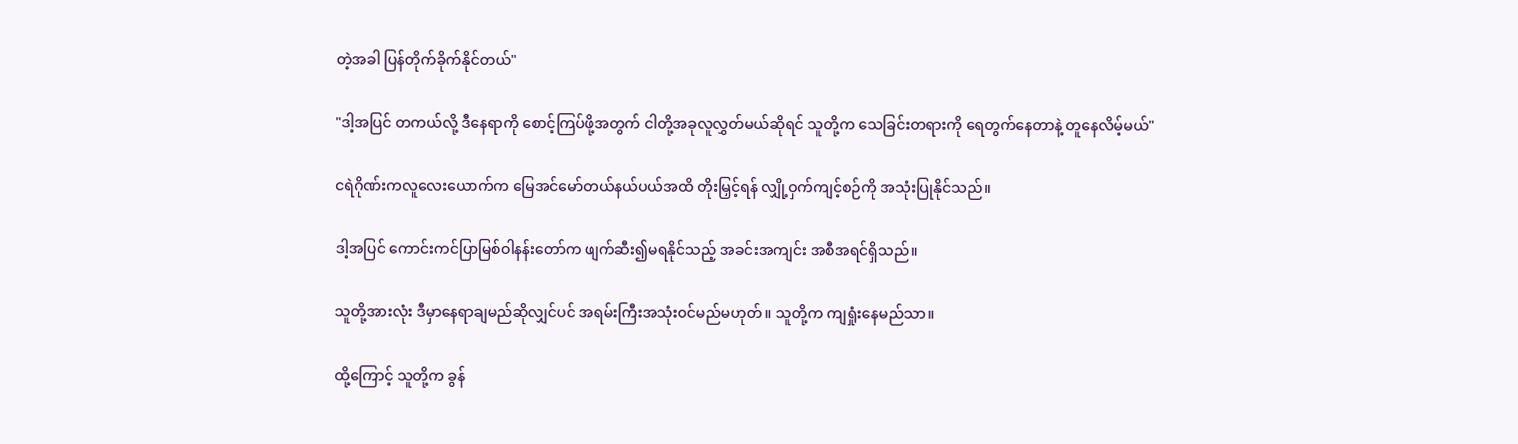တဲ့အခါ ပြန်တိုက်ခိုက်နိုင်တယ်"

"ဒါ့အပြင် တကယ်လို့ ဒီနေရာကို စောင့်ကြပ်ဖို့အတွက် ငါတို့အခုလူလွှတ်မယ်ဆိုရင် သူတို့က သေခြင်းတရားကို ရေတွက်နေတာနဲ့ တူနေလိမ့်မယ်"

ငရဲဂိုဏ်းကလူလေးယောက်က မြေအင်မော်တယ်နယ်ပယ်အထိ တိုးမြှင့်ရန် လျှို့ဝှက်ကျင့်စဉ်ကို အသုံးပြုနိုင်သည်။

ဒါ့အပြင် ကောင်းကင်ပြာမြစ်ဝါနန်းတော်က ဖျက်ဆီး၍မရနိုင်သည့် အခင်းအကျင်း အစီအရင်ရှိသည်။

သူတို့အားလုံး ဒီမှာနေရာချမည်ဆိုလျှင်ပင် အရမ်းကြီးအသုံး၀င်မည်မဟုတ်။ သူတို့က ကျရှုံးနေမည်သာ။

ထို့ကြောင့် သူတို့က ခွန်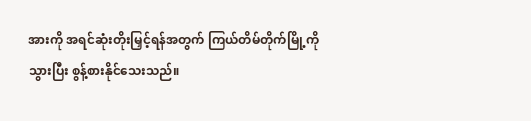အားကို အရင်ဆုံးတိုးမြှင့်ရန်အတွက် ကြယ်တိမ်တိုက်မြို့ကို သွားပြီး စွန့်စားနိုင်သေးသည်။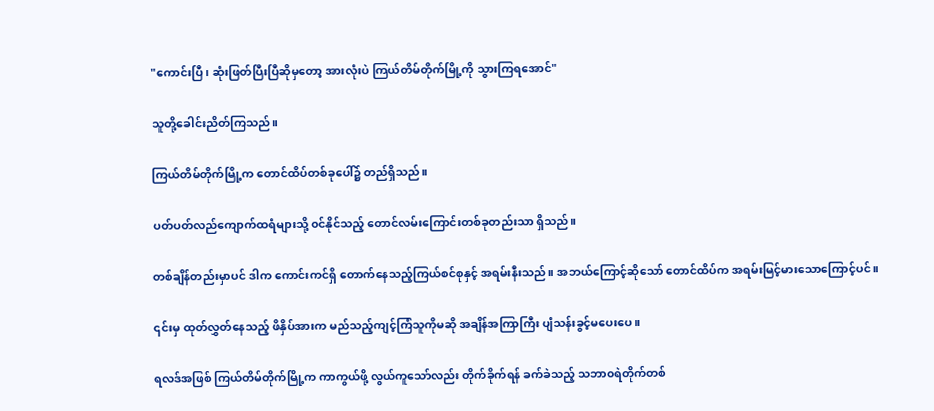"ကောင်းပြီ၊ ဆုံးဖြတ်ပြီးပြီဆိုမှတော့ အားလုံးပဲ ကြယ်တိမ်တိုက်မြို့ကို သွားကြရအောင်"

သူတို့ခေါင်းညိတ်ကြသည်။

ကြယ်တိမ်တိုက်မြို့က တောင်ထိပ်တစ်ခုပေါ်၌ တည်ရှိသည်။

ပတ်ပတ်လည်ကျောက်ထရံများသို့ ၀င်နိုင်သည့် တောင်လမ်းကြောင်းတစ်ခုတည်းသာ ရှိသည်။

တစ်ချိန်တည်းမှာပင် ဒါက ကောင်းကင်ရှိ တောက်နေသည့်ကြယ်စင်စုနှင့် အရမ်းနီးသည်။ အဘယ်ကြောင့်ဆိုသော် တောင်ထိပ်က အရမ်းမြင့်မားသောကြောင့်ပင်။

၎င်းမှ ထုတ်လွှတ်နေသည့် ဖိနှိပ်အားက မည်သည့်ကျင့်ကြံသူကိုမဆို အချိန်အကြာကြီး ပျံသန်းခွင့်မပေးပေ။

ရလဒ်အဖြစ် ကြယ်တိမ်တိုက်မြို့က ကာကွယ်ဖို့ လွယ်ကူသော်လည်း တိုက်ခိုက်ရန် ခက်ခဲသည့် သဘာ၀ရဲတိုက်တစ်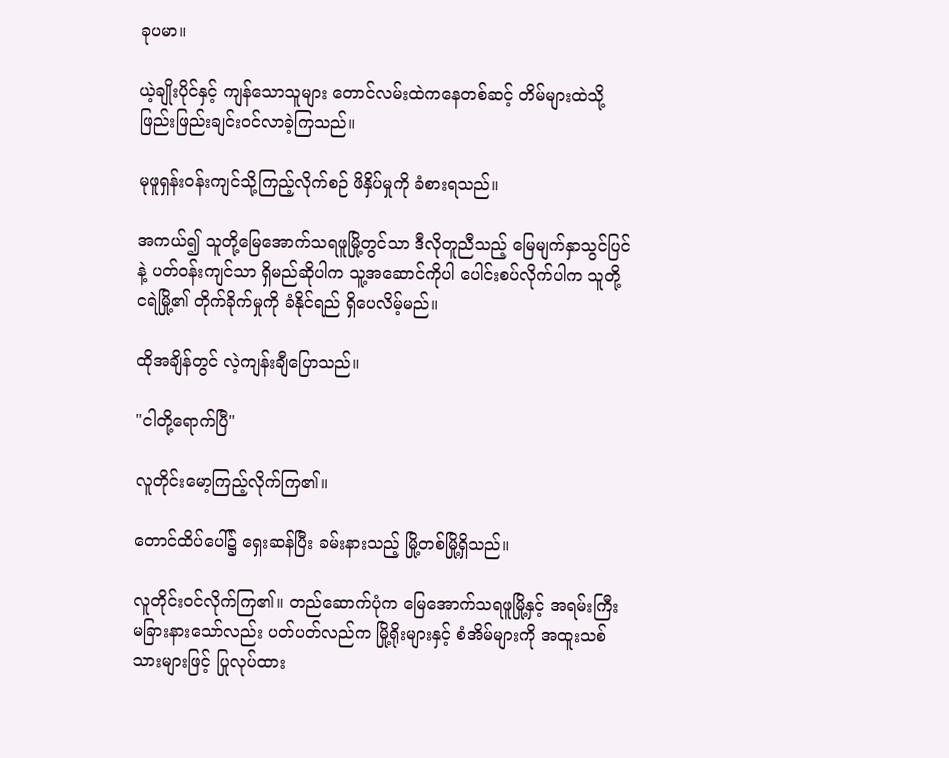ခုပမာ။

ယဲ့ချိုးပိုင်နှင့် ကျန်သောသူများ တောင်လမ်းထဲကနေတစ်ဆင့် တိမ်များထဲသို့ ဖြည်းဖြည်းချင်း၀င်လာခဲ့ကြသည်။

မုဖူရှန်း၀န်းကျင်သို့ကြည့်လိုက်စဉ် ဖိနှိပ်မှုကို ခံစားရသည်။

အကယ်၍ သူတို့မြေအောက်သရဖူမြို့တွင်သာ ဒီလိုတူညီသည့် မြေမျက်နှာသွင်ပြင်နဲ့ ပတ်၀န်းကျင်သာ ရှိမည်ဆိုပါက သူ့အဆောင်ကိုပါ ပေါင်းစပ်လိုက်ပါက သူတို့ ငရဲမြို့၏ တိုက်ခိုက်မှုကို ခံနိုင်ရည် ရှိပေလိမ့်မည်။

ထိုအချိန်တွင် လဲ့ကျန်းချီပြောသည်။

"ငါတို့ရောက်ပြီ"

လူတိုင်းမော့ကြည့်လိုက်ကြ၏။

တောင်ထိပ်ပေါ်၌ ရှေးဆန်ပြီး ခမ်းနားသည့် မြို့တစ်မြို့ရှိသည်။

လူတိုင်း၀င်လိုက်ကြ၏။ တည်ဆောက်ပုံက မြေအောက်သရဖူမြို့နှင့် အရမ်းကြီး မခြားနားသော်လည်း ပတ်ပတ်လည်က မြို့ရိုးများနှင့် စံအိမ်များကို အထူးသစ်သားများဖြင့် ပြုလုပ်ထား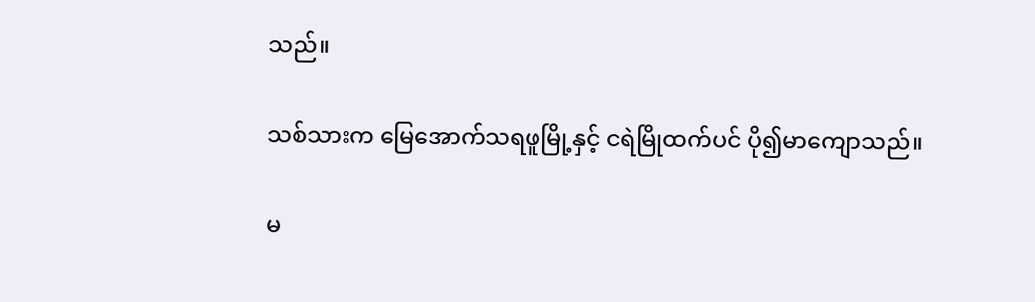သည်။

သစ်သားက မြေအောက်သရဖူမြို့နှင့် ငရဲမြိုထက်ပင် ပို၍မာကျောသည်။

မ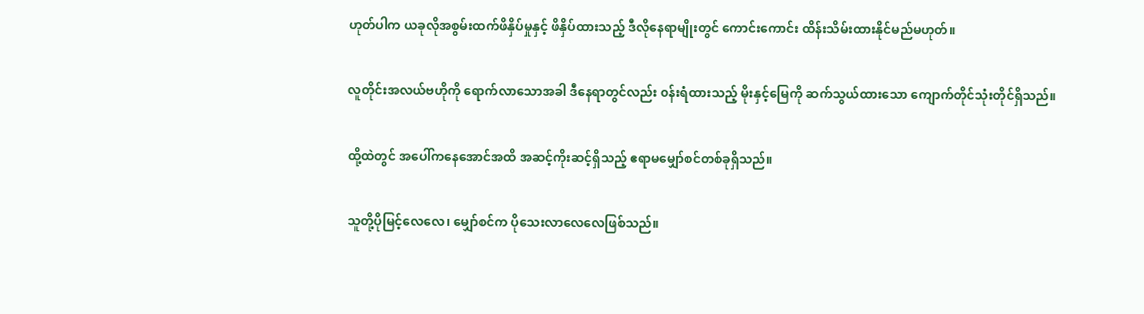ဟုတ်ပါက ယခုလိုအစွမ်းထက်ဖိနှိပ်မှုနှင့် ဖိနှိပ်ထားသည့် ဒီလိုနေရာမျိုးတွင် ကောင်းကောင်း ထိန်းသိမ်းထားနိုင်မည်မဟုတ်။

လူတိုင်းအလယ်ဗဟိုကို ရောက်လာသောအခါ ဒီနေရာတွင်လည်း ၀န်းရံထားသည့် ‌မိုးနှင့်မြေကို ဆက်သွယ်ထားသော ကျောက်တိုင်သုံးတိုင်ရှိသည်။

ထို့ထဲတွင် အပေါ်ကနေအောင်အထိ အဆင့်ကိုးဆင့်ရှိသည့် ဧရာမမျှော်စင်တစ်ခုရှိသည်။

သူတို့ပိုမြင့်လေလေ၊ ‌မျှော်စင်က ပိုသေးလာလေလေဖြစ်သည်။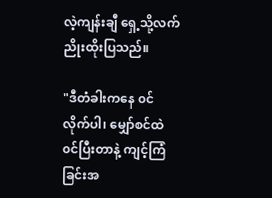လဲ့ကျန်းချီ ရှေ့သို့လက်ညိုးထိုးပြသည်။

"ဒီတံခါးကနေ ၀င်လိုက်ပါ၊ မျှော်စင်ထဲ ၀င်ပြီးတာနဲ့ ကျင့်ကြံခြင်းအ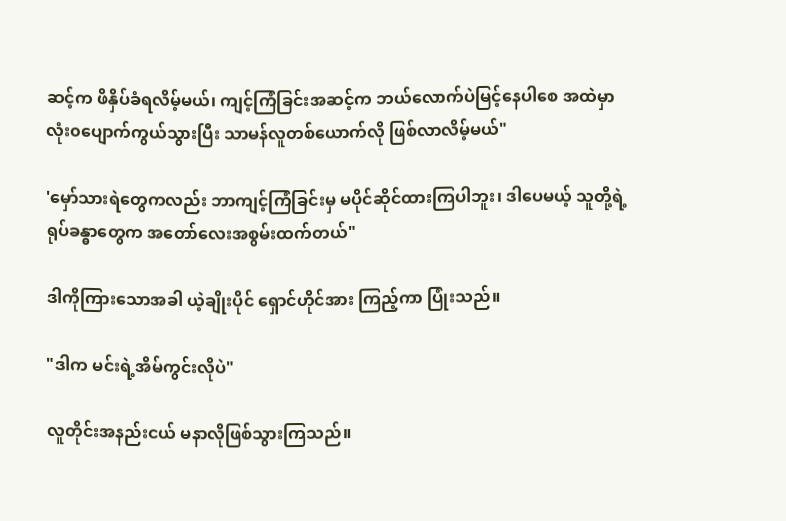ဆင့်က ဖိနှိပ်ခံရလိမ့်မယ်၊ ကျင့်ကြံခြင်းအဆင့်က ဘယ်လောက်ပဲမြင့်နေပါစေ အထဲမှာ လုံး၀ပျောက်ကွယ်သွားပြီး သာမန်လူတစ်ယောက်လို ဖြစ်လာလိမ့်မယ်"

'မှော်သားရဲတွေကလည်း ဘာကျင့်ကြံခြင်းမှ မပိုင်ဆိုင်ထားကြပါဘူး၊ ဒါပေမယ့် သူတို့ရဲ့ရုပ်ခန္ဓာတွေက အတော်လေးအစွမ်းထက်တယ်"

ဒါကိုကြားသောအခါ ယဲ့ချိုးပိုင် ရှောင်ဟိုင်အား ကြည့်ကာ ပြုံးသည်။

"ဒါက မင်းရဲ့အိမ်ကွင်းလိုပဲ"

လူတိုင်းအနည်းငယ် မနာလိုဖြစ်သွားကြသည်။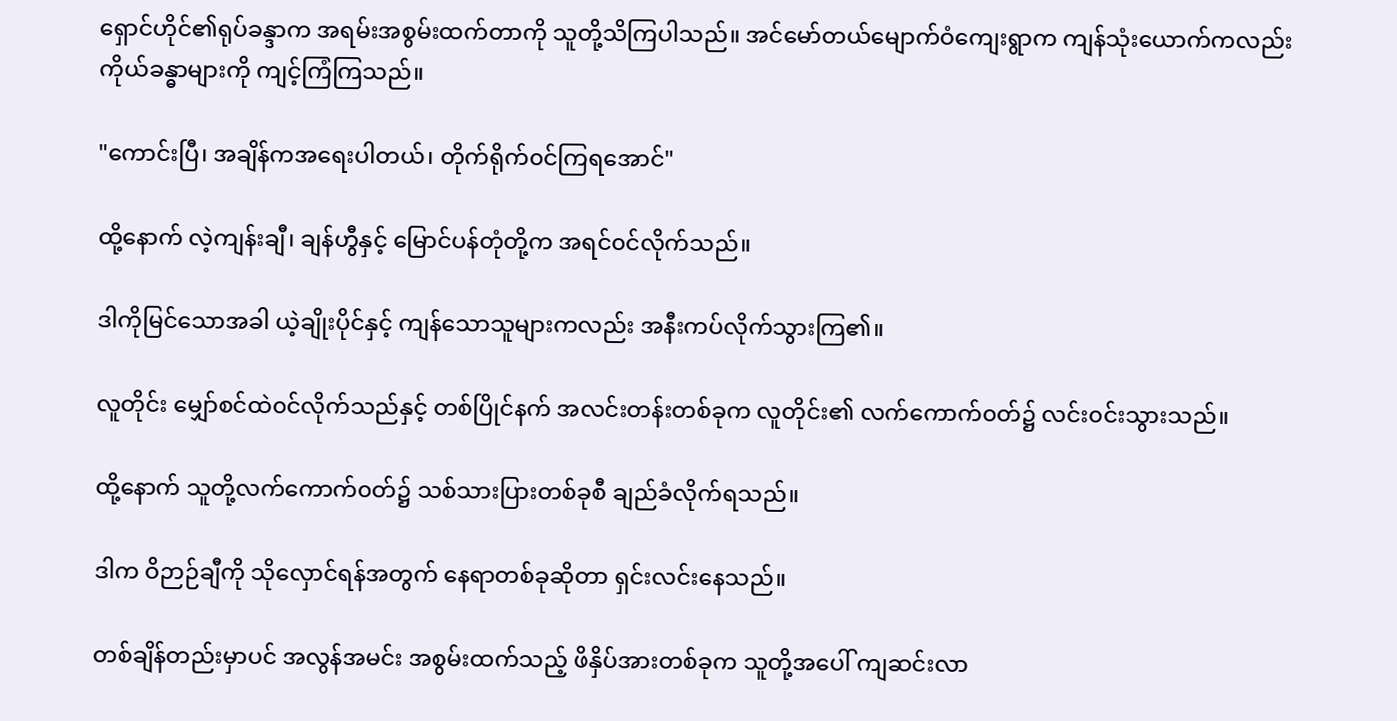ရှောင်ဟိုင်၏ရုပ်ခန္ဒာက အရမ်းအစွမ်းထက်တာကို သူတို့သိကြပါသည်။ အင်မော်တယ်မျောက်ဝံကျေးရွာက ကျန်သုံးယောက်ကလည်း ကိုယ်ခန္ဓာများကို ကျင့်ကြံကြသည်။

"ကောင်းပြီ၊ အချိန်ကအရေးပါတယ်၊ တိုက်ရိုက်၀င်ကြရအောင်"

ထို့နောက် လဲ့ကျန်းချီ၊ ချန်ဟွီနှင့် မြောင်ပန်တုံတို့က အရင်၀င်လိုက်သည်။

ဒါကိုမြင်သောအခါ ယဲ့ချိုးပိုင်နှင့် ကျန်သောသူများကလည်း အနီးကပ်လိုက်သွားကြ၏။

လူတိုင်း မျှော်စင်ထဲ၀င်လိုက်သည်နှင့် တစ်ပြိုင်နက် အလင်းတန်းတစ်ခုက လူတိုင်း၏ လက်ကောက်၀တ်၌ လင်း၀င်းသွားသည်။

ထို့နောက် သူတို့လက်ကောက်၀တ်၌ သစ်သားပြားတစ်ခုစီ ချည်ခံလိုက်ရသည်။

ဒါက ဝိဉာဉ်ချီကို ‌သိုလှောင်ရန်အတွက် နေရာတစ်ခုဆိုတာ ရှင်းလင်းနေသည်။

တစ်ချိန်တည်းမှာပင် အလွန်အမင်း အစွမ်းထက်သည့် ဖိနှိပ်အားတစ်ခုက သူတို့အပေါ် ကျဆင်းလာ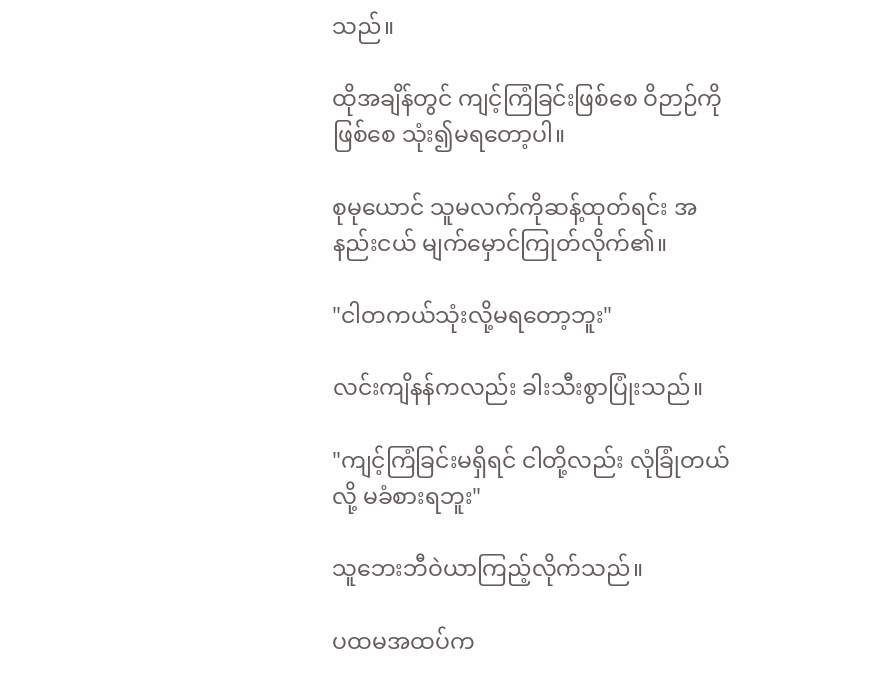သည်။

ထိုအချိန်တွင် ကျင့်ကြံခြင်းဖြစ်စေ ဝိဉာဉ်ကိုဖြစ်စေ သုံး၍မရတော့ပါ။

စုမုယောင် သူမလက်ကိုဆန့်ထုတ်ရင်း အနည်းငယ် မျက်မှောင်ကြုတ်လိုက်၏။

"ငါတကယ်သုံးလို့မရတော့ဘူး"

လင်းကျိနန်ကလည်း ခါးသီးစွာပြုံးသည်။

"ကျင့်ကြံခြင်းမရှိရင် ငါတို့လည်း လုံခြုံတယ်လို့ မခံစားရဘူး"

သူဘေးဘီဝဲယာကြည့်လိုက်သည်။

ပထမအထပ်က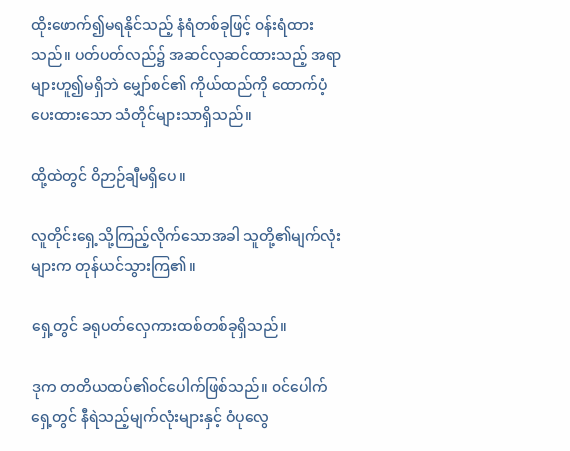ထိုးဖောက်၍မရနိုင်သည့် နံရံတစ်ခုဖြင့် ၀န်းရံထားသည်။ ပတ်ပတ်လည်၌ အဆင်လှဆင်ထားသည့် အရာများဟူ၍မရှိဘဲ မျှော်စင်၏ ကိုယ်ထည်ကို ထောက်ပံ့ပေးထားသော သံတိုင်များသာရှိသည်။

ထို့ထဲတွင် ဝိဉာဉ်ချီမရှိပေ။

လူတိုင်းရှေ့သို့ကြည့်လိုက်သောအခါ သူတို့၏မျက်လုံးများက တုန်ယင်သွားကြ၏။

ရှေ့တွင် ခရုပတ်လှေကားထစ်တစ်ခုရှိသည်။

ဒုက တတိယထပ်၏၀င်ပေါက်ဖြစ်သည်။ ၀င်ပေါက်ရှေ့တွင် နီရဲသည့်မျက်လုံးများနှင့် ဝံပုလွေ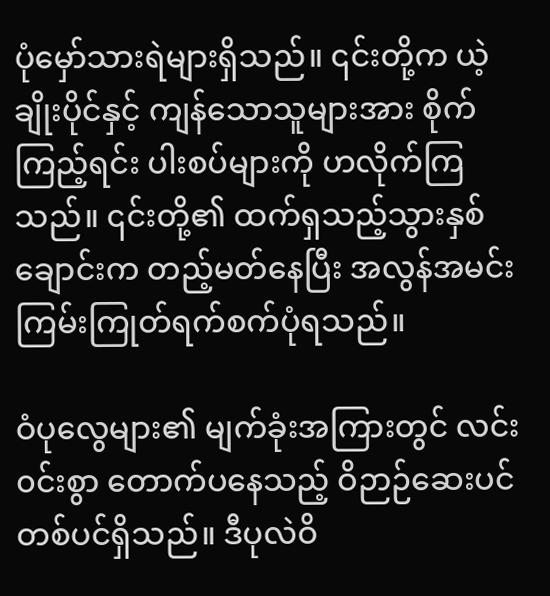ပုံမှော်သားရဲများရှိသည်။ ၎င်းတို့က ယဲ့ချိုးပိုင်နှင့် ကျန်သောသူများအား စိုက်ကြည့်ရင်း ပါးစပ်များကို ဟလိုက်ကြသည်။ ၎င်းတို့၏ ထက်ရှသည့်သွားနှစ်ချောင်းက တည့်မတ်နေပြီး အလွန်အမင်း ကြမ်းကြုတ်ရက်စက်ပုံရသည်။

ဝံပုလွေများ၏ မျက်ခုံးအကြားတွင် လင်း၀င်းစွာ တောက်ပနေသည့် ဝိဉာဉ်ဆေးပင်တစ်ပင်ရှိသည်။ ဒီပုလဲဝိ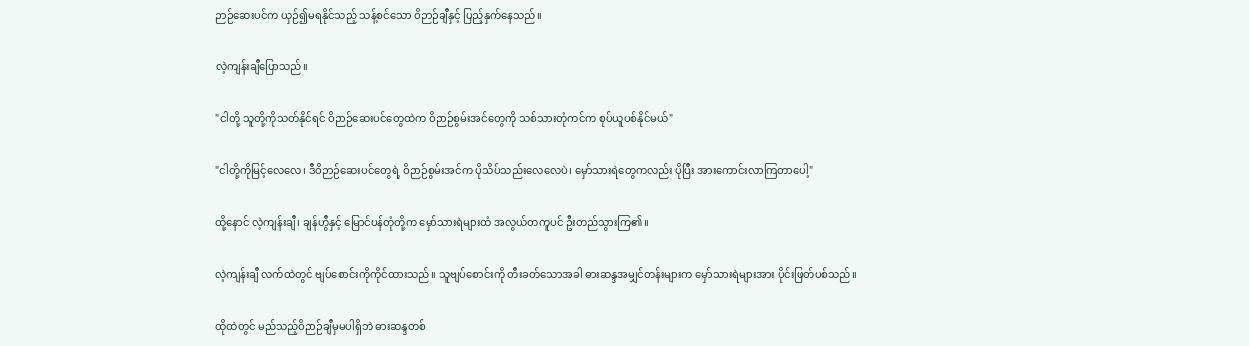ဉာဉ်ဆေးပင်က ယှဉ်၍မရနိုင်သည့် သန့်စင်သော ဝိဉာဉ်ချီနှင့် ပြည့်နှက်နေသည်။

လဲ့ကျန်းချီပြောသည်။

"ငါတို့ သူတို့ကိုသတ်နိုင်ရင် ဝိဉာဉ်ဆေးပင်တွေထဲက ဝိဉာဉ်စွမ်းအင်တွေကို သစ်သားတုံကင်က စုပ်ယူပစ်နိုင်မယ်"

"ငါတို့ကိုမြင့်လေလေ၊ ဒီဝိဉာဉ်ဆေးပင်တွေရဲ့ ဝိဉာဉ်စွမ်းအင်က ပိုသိပ်သည်းလေလေပဲ၊ မှော်သားရဲတွေကလည်း ပိုပြီး အားကောင်းလာကြတာပေါ့"

ထို့နောင် လဲ့ကျန်းချီ၊ ချန်ဟွီနှင့် မြောင်ပန်တုံတို့က မှော်သားရဲများထံ အလွယ်တကူပင် ဦးတည်သွားကြ၏။

လဲ့ကျန်းချီ လက်ထဲတွင် ဗျပ်စောင်းကိုကိုင်ထားသည်။ သူဗျပ်စောင်းကို တီးခတ်သောအခါ ဓားဆန္ဒအမျှင်တန်းများက မှော်သားရဲများအား ပိုင်းဖြတ်ပစ်သည်။

ထိုထဲတွင် မည်သည့်ဝိဉာဉ်ချီမှမပါရှိဘဲ ဓားဆန္ဒတစ်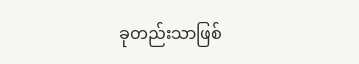ခုတည်းသာဖြစ်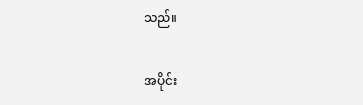သည်။

အပိုင်း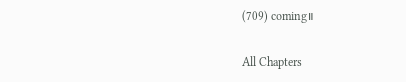(709) coming။

All Chapters